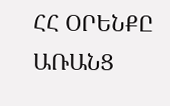ՀՀ ՕՐԵՆՔԸ ԱՌԱՆՑ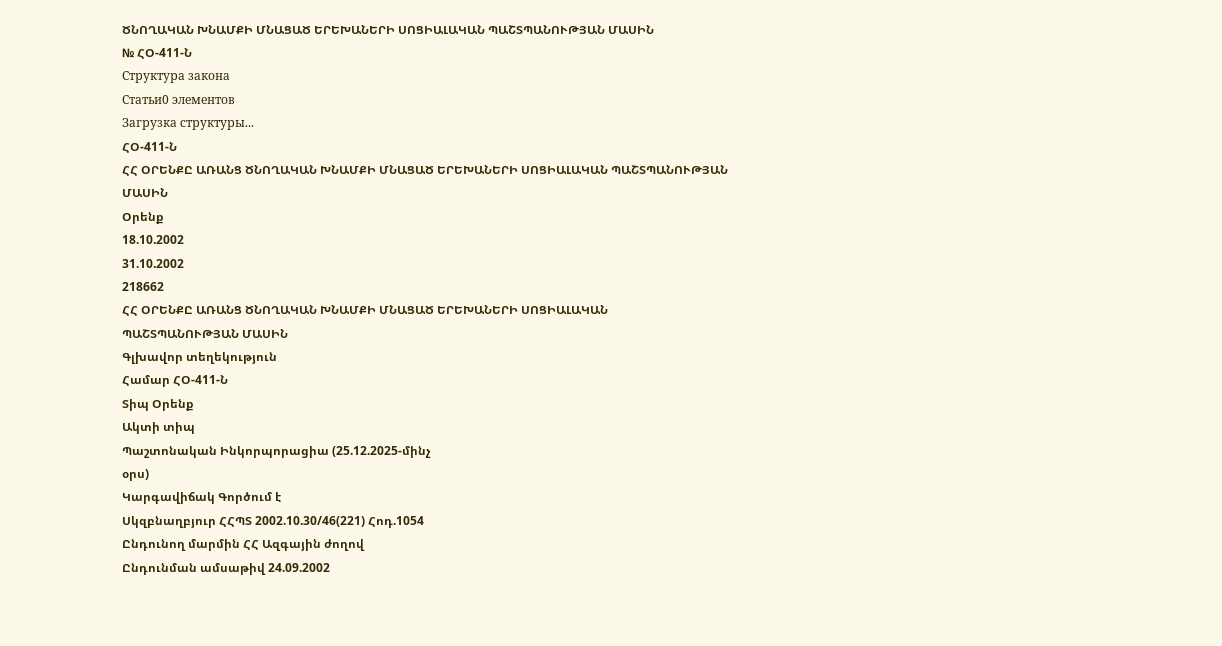ԾՆՈՂԱԿԱՆ ԽՆԱՄՔԻ ՄՆԱՑԱԾ ԵՐԵԽԱՆԵՐԻ ՍՈՑԻԱԼԱԿԱՆ ՊԱՇՏՊԱՆՈՒԹՅԱՆ ՄԱՍԻՆ
№ ՀՕ-411-Ն
Структура закона
Статьи0 элементов
Загрузка структуры...
ՀՕ-411-Ն
ՀՀ ՕՐԵՆՔԸ ԱՌԱՆՑ ԾՆՈՂԱԿԱՆ ԽՆԱՄՔԻ ՄՆԱՑԱԾ ԵՐԵԽԱՆԵՐԻ ՍՈՑԻԱԼԱԿԱՆ ՊԱՇՏՊԱՆՈՒԹՅԱՆ ՄԱՍԻՆ
Օրենք
18.10.2002
31.10.2002
218662
ՀՀ ՕՐԵՆՔԸ ԱՌԱՆՑ ԾՆՈՂԱԿԱՆ ԽՆԱՄՔԻ ՄՆԱՑԱԾ ԵՐԵԽԱՆԵՐԻ ՍՈՑԻԱԼԱԿԱՆ
ՊԱՇՏՊԱՆՈՒԹՅԱՆ ՄԱՍԻՆ
Գլխավոր տեղեկություն
Համար ՀՕ-411-Ն
Տիպ Օրենք
Ակտի տիպ
Պաշտոնական Ինկորպորացիա (25.12.2025-մինչ
օրս)
Կարգավիճակ Գործում է
Սկզբնաղբյուր ՀՀՊՏ 2002.10.30/46(221) Հոդ.1054
Ընդունող մարմին ՀՀ Ազգային ժողով
Ընդունման ամսաթիվ 24.09.2002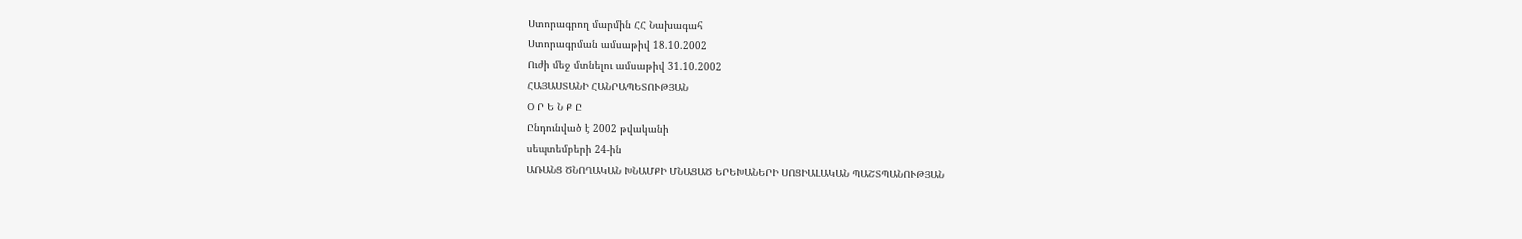Ստորագրող մարմին ՀՀ Նախագահ
Ստորագրման ամսաթիվ 18.10.2002
Ուժի մեջ մտնելու ամսաթիվ 31.10.2002
ՀԱՅԱՍՏԱՆԻ ՀԱՆՐԱՊԵՏՈՒԹՅԱՆ
Օ Ր Ե Ն Ք Ը
Ընդունված է 2002 թվականի
սեպտեմբերի 24-ին
ԱՌԱՆՑ ԾՆՈՂԱԿԱՆ ԽՆԱՄՔԻ ՄՆԱՑԱԾ ԵՐԵԽԱՆԵՐԻ ՍՈՑԻԱԼԱԿԱՆ ՊԱՇՏՊԱՆՈՒԹՅԱՆ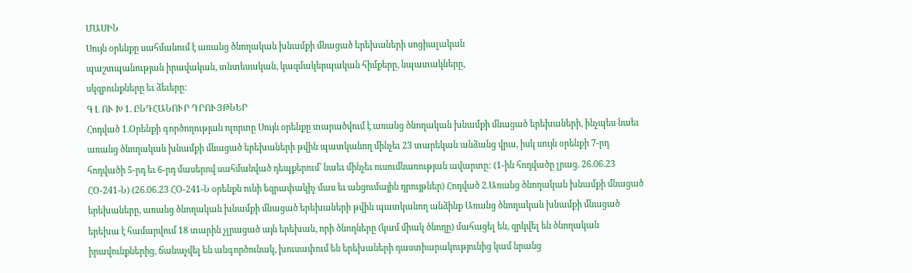ՄԱՍԻՆ
Սույն օրենքը սահմանում է առանց ծնողական խնամքի մնացած երեխաների սոցիալական
պաշտպանության իրավական, տնտեսական, կազմակերպական հիմքերը, նպատակները,
սկզբունքները եւ ձեւերը:
Գ Լ ՈՒ Խ 1. ԸՆԴՀԱՆՈՒՐ ԴՐՈՒՅԹՆԵՐ
Հոդված 1.Օրենքի գործողության ոլորտը Սույն օրենքը տարածվում է առանց ծնողական խնամքի մնացած երեխաների, ինչպես նաեւ առանց ծնողական խնամքի մնացած երեխաների թվին պատկանող մինչեւ 23 տարեկան անձանց վրա, իսկ սույն օրենքի 7-րդ հոդվածի 5-րդ եւ 6-րդ մասերով սահմանված դեպքերում՝ նաեւ մինչեւ ուսումնառության ավարտը: (1-ին հոդվածը լրաց. 26.06.23 ՀՕ-241-Ն) (26.06.23 ՀՕ-241-Ն օրենքն ունի եզրափակիչ մաս եւ անցումային դրույթներ) Հոդված 2.Առանց ծնողական խնամքի մնացած երեխաները, առանց ծնողական խնամքի մնացած երեխաների թվին պատկանող անձինք Առանց ծնողական խնամքի մնացած երեխա է համարվում 18 տարին չլրացած այն երեխան, որի ծնողները (կամ միակ ծնողը) մահացել են, զրկվել են ծնողական իրավունքներից, ճանաչվել են անգործունակ, խուսափում են երեխաների դաստիարակությունից կամ նրանց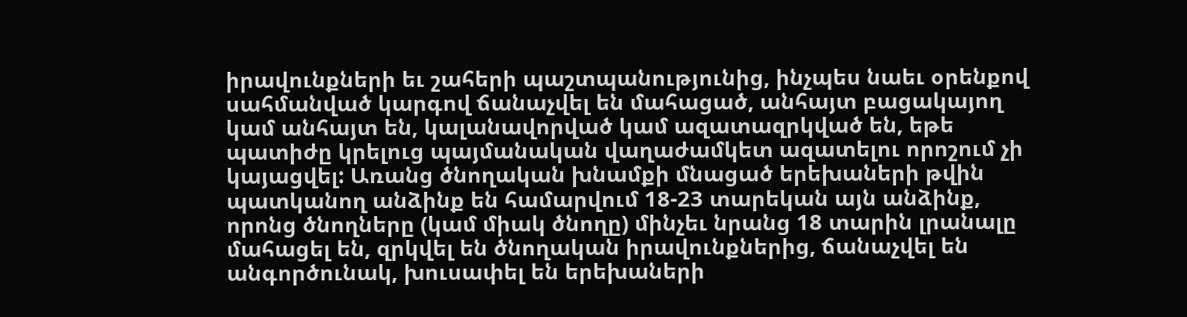իրավունքների եւ շահերի պաշտպանությունից, ինչպես նաեւ օրենքով սահմանված կարգով ճանաչվել են մահացած, անհայտ բացակայող կամ անհայտ են, կալանավորված կամ ազատազրկված են, եթե պատիժը կրելուց պայմանական վաղաժամկետ ազատելու որոշում չի կայացվել: Առանց ծնողական խնամքի մնացած երեխաների թվին պատկանող անձինք են համարվում 18-23 տարեկան այն անձինք, որոնց ծնողները (կամ միակ ծնողը) մինչեւ նրանց 18 տարին լրանալը մահացել են, զրկվել են ծնողական իրավունքներից, ճանաչվել են անգործունակ, խուսափել են երեխաների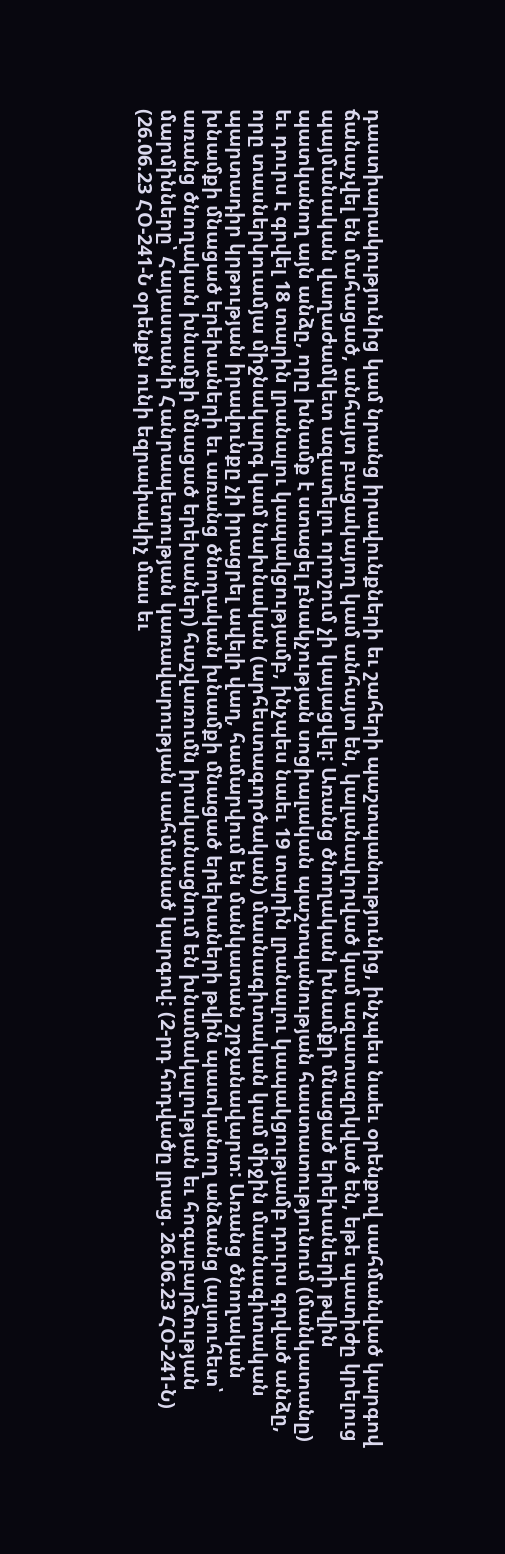դաստիարակությունից կամ նրանց իրավունքների եւ շահերի պաշտպանությունից, ինչպես նաեւ օրենքով սահմանված կարգով ճանաչվել են մահացած, անհայտ բացակայող կամ անհայտ են, կալանավորված կամ ազատազրկված են, եթե պատիժը կրելուց պայմանական վաղաժամկետ ազատելու որոշում չի կայացվել: Առանց ծնողական խնամքի մնացած երեխաների թվին պատկանող այն անձը, որը խնամք է ստացել բնակչության սոցիալական պաշտպանության հաստատությունում (մանկատանը) եւ դուրս է գրվել 18 տարին լրանալու կապակցությամբ, ինչպես նաեւ 19 տարին լրանալու կապակցությամբ դուրս գրված անձը, որը տասներկուամյա միջնակարգ կամ նախնական (արհեստագործական) մասնագիտական կամ միջին մասնագիտական պարտադիր կրթության իրավունքը չի իրացրել ավելի վաղ, համարվում են մանկատան շրջանավարտ: Առանց ծնողական խնամքի մնացած երեխաների եւ առանց ծնողական խնամքի մնացած երեխաների թվին պատկանող անձանց (այսուհետ՝ առանց ծնողական խնամքի մնացած երեխաներ) հաշվառումն իրականացնում են խնամակալության եւ հոգաբարձության մարմինները՝ Հայաստանի Հանրապետության կառավարության սահմանած կարգով: (2-րդ հոդվածը լրաց. 26.06.23 ՀՕ-241-Ն) (26.06.23 ՀՕ-241-Ն օրենքն ունի եզրափակիչ մաս եւ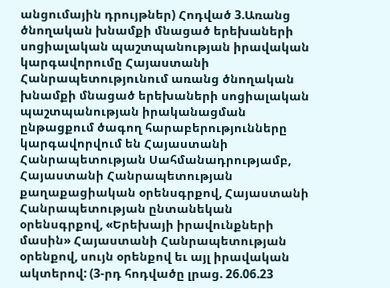անցումային դրույթներ) Հոդված 3.Առանց ծնողական խնամքի մնացած երեխաների սոցիալական պաշտպանության իրավական կարգավորումը Հայաստանի Հանրապետությունում առանց ծնողական խնամքի մնացած երեխաների սոցիալական պաշտպանության իրականացման ընթացքում ծագող հարաբերությունները կարգավորվում են Հայաստանի Հանրապետության Սահմանադրությամբ, Հայաստանի Հանրապետության քաղաքացիական օրենսգրքով, Հայաստանի Հանրապետության ընտանեկան օրենսգրքով, «Երեխայի իրավունքների մասին» Հայաստանի Հանրապետության օրենքով, սույն օրենքով եւ այլ իրավական ակտերով: (3-րդ հոդվածը լրաց. 26.06.23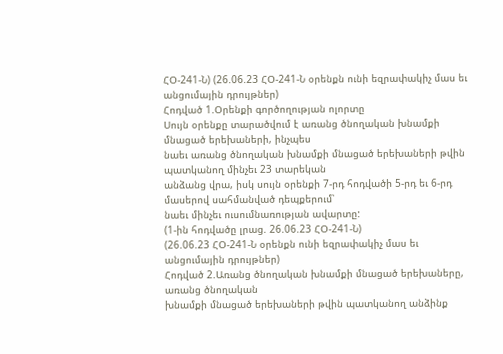ՀՕ-241-Ն) (26.06.23 ՀՕ-241-Ն օրենքն ունի եզրափակիչ մաս եւ անցումային դրույթներ)
Հոդված 1.Օրենքի գործողության ոլորտը
Սույն օրենքը տարածվում է առանց ծնողական խնամքի մնացած երեխաների, ինչպես
նաեւ առանց ծնողական խնամքի մնացած երեխաների թվին պատկանող մինչեւ 23 տարեկան
անձանց վրա, իսկ սույն օրենքի 7-րդ հոդվածի 5-րդ եւ 6-րդ մասերով սահմանված դեպքերում՝
նաեւ մինչեւ ուսումնառության ավարտը:
(1-ին հոդվածը լրաց. 26.06.23 ՀՕ-241-Ն)
(26.06.23 ՀՕ-241-Ն օրենքն ունի եզրափակիչ մաս եւ անցումային դրույթներ)
Հոդված 2.Առանց ծնողական խնամքի մնացած երեխաները, առանց ծնողական
խնամքի մնացած երեխաների թվին պատկանող անձինք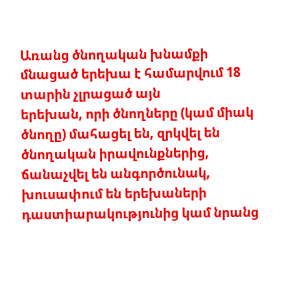Առանց ծնողական խնամքի մնացած երեխա է համարվում 18 տարին չլրացած այն
երեխան, որի ծնողները (կամ միակ ծնողը) մահացել են, զրկվել են ծնողական իրավունքներից,
ճանաչվել են անգործունակ, խուսափում են երեխաների դաստիարակությունից կամ նրանց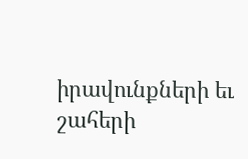իրավունքների եւ շահերի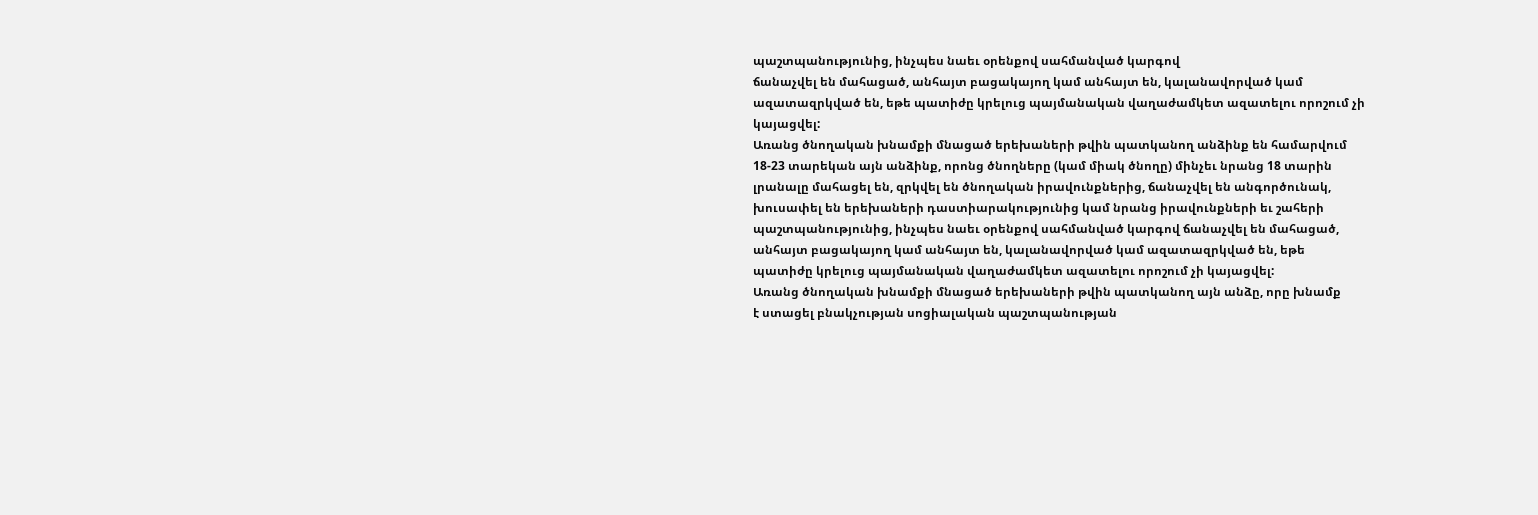պաշտպանությունից, ինչպես նաեւ օրենքով սահմանված կարգով
ճանաչվել են մահացած, անհայտ բացակայող կամ անհայտ են, կալանավորված կամ
ազատազրկված են, եթե պատիժը կրելուց պայմանական վաղաժամկետ ազատելու որոշում չի
կայացվել:
Առանց ծնողական խնամքի մնացած երեխաների թվին պատկանող անձինք են համարվում
18-23 տարեկան այն անձինք, որոնց ծնողները (կամ միակ ծնողը) մինչեւ նրանց 18 տարին
լրանալը մահացել են, զրկվել են ծնողական իրավունքներից, ճանաչվել են անգործունակ,
խուսափել են երեխաների դաստիարակությունից կամ նրանց իրավունքների եւ շահերի
պաշտպանությունից, ինչպես նաեւ օրենքով սահմանված կարգով ճանաչվել են մահացած,
անհայտ բացակայող կամ անհայտ են, կալանավորված կամ ազատազրկված են, եթե
պատիժը կրելուց պայմանական վաղաժամկետ ազատելու որոշում չի կայացվել:
Առանց ծնողական խնամքի մնացած երեխաների թվին պատկանող այն անձը, որը խնամք
է ստացել բնակչության սոցիալական պաշտպանության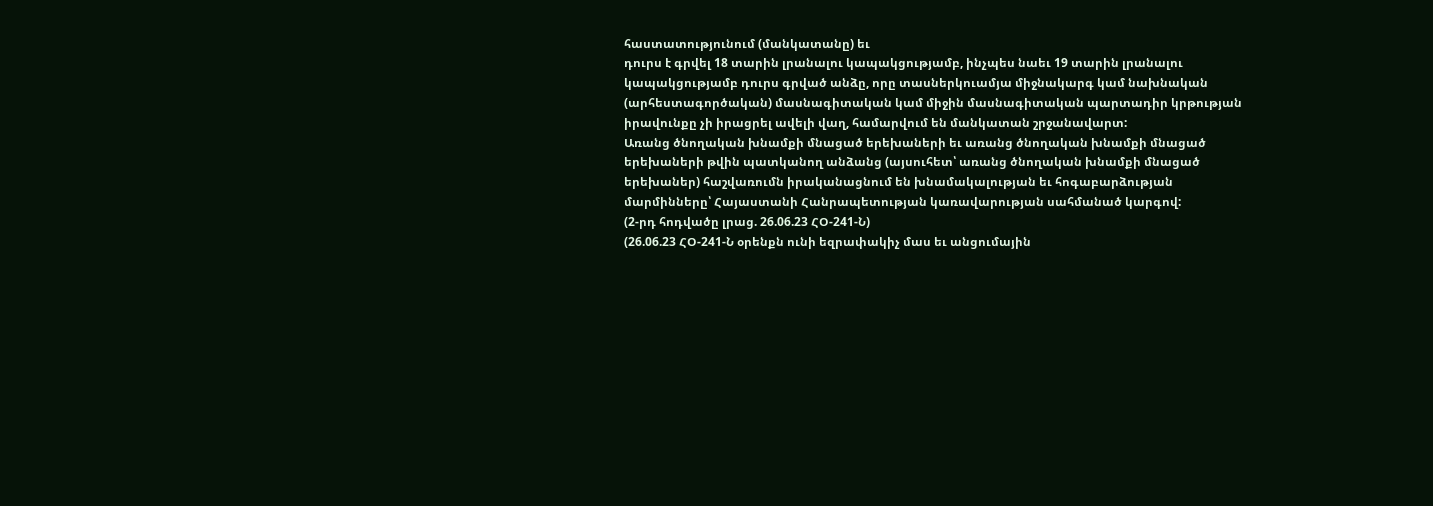հաստատությունում (մանկատանը) եւ
դուրս է գրվել 18 տարին լրանալու կապակցությամբ, ինչպես նաեւ 19 տարին լրանալու
կապակցությամբ դուրս գրված անձը, որը տասներկուամյա միջնակարգ կամ նախնական
(արհեստագործական) մասնագիտական կամ միջին մասնագիտական պարտադիր կրթության
իրավունքը չի իրացրել ավելի վաղ, համարվում են մանկատան շրջանավարտ:
Առանց ծնողական խնամքի մնացած երեխաների եւ առանց ծնողական խնամքի մնացած
երեխաների թվին պատկանող անձանց (այսուհետ՝ առանց ծնողական խնամքի մնացած
երեխաներ) հաշվառումն իրականացնում են խնամակալության եւ հոգաբարձության
մարմինները՝ Հայաստանի Հանրապետության կառավարության սահմանած կարգով:
(2-րդ հոդվածը լրաց. 26.06.23 ՀՕ-241-Ն)
(26.06.23 ՀՕ-241-Ն օրենքն ունի եզրափակիչ մաս եւ անցումային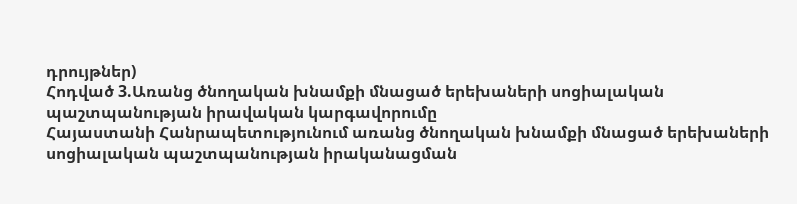դրույթներ)
Հոդված 3.Առանց ծնողական խնամքի մնացած երեխաների սոցիալական
պաշտպանության իրավական կարգավորումը
Հայաստանի Հանրապետությունում առանց ծնողական խնամքի մնացած երեխաների
սոցիալական պաշտպանության իրականացման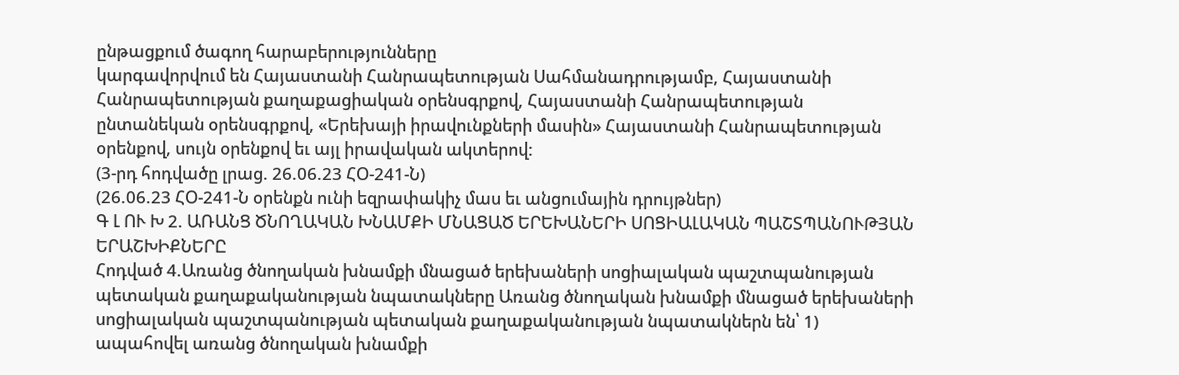ընթացքում ծագող հարաբերությունները
կարգավորվում են Հայաստանի Հանրապետության Սահմանադրությամբ, Հայաստանի
Հանրապետության քաղաքացիական օրենսգրքով, Հայաստանի Հանրապետության
ընտանեկան օրենսգրքով, «Երեխայի իրավունքների մասին» Հայաստանի Հանրապետության
օրենքով, սույն օրենքով եւ այլ իրավական ակտերով:
(3-րդ հոդվածը լրաց. 26.06.23 ՀՕ-241-Ն)
(26.06.23 ՀՕ-241-Ն օրենքն ունի եզրափակիչ մաս եւ անցումային դրույթներ)
Գ Լ ՈՒ Խ 2. ԱՌԱՆՑ ԾՆՈՂԱԿԱՆ ԽՆԱՄՔԻ ՄՆԱՑԱԾ ԵՐԵԽԱՆԵՐԻ ՍՈՑԻԱԼԱԿԱՆ ՊԱՇՏՊԱՆՈՒԹՅԱՆ ԵՐԱՇԽԻՔՆԵՐԸ
Հոդված 4.Առանց ծնողական խնամքի մնացած երեխաների սոցիալական պաշտպանության պետական քաղաքականության նպատակները Առանց ծնողական խնամքի մնացած երեխաների սոցիալական պաշտպանության պետական քաղաքականության նպատակներն են՝ 1) ապահովել առանց ծնողական խնամքի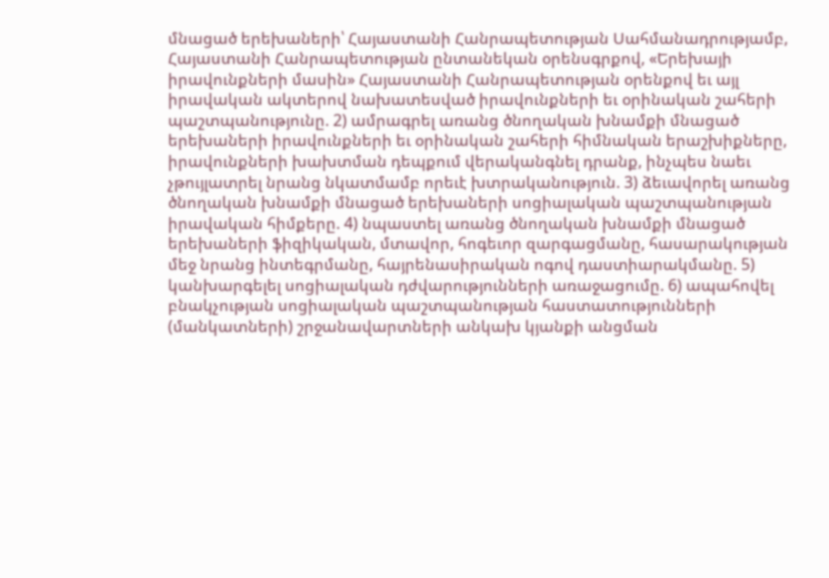մնացած երեխաների՝ Հայաստանի Հանրապետության Սահմանադրությամբ, Հայաստանի Հանրապետության ընտանեկան օրենսգրքով, «Երեխայի իրավունքների մասին» Հայաստանի Հանրապետության օրենքով եւ այլ իրավական ակտերով նախատեսված իրավունքների եւ օրինական շահերի պաշտպանությունը. 2) ամրագրել առանց ծնողական խնամքի մնացած երեխաների իրավունքների եւ օրինական շահերի հիմնական երաշխիքները, իրավունքների խախտման դեպքում վերականգնել դրանք, ինչպես նաեւ չթույլատրել նրանց նկատմամբ որեւէ խտրականություն. 3) ձեւավորել առանց ծնողական խնամքի մնացած երեխաների սոցիալական պաշտպանության իրավական հիմքերը. 4) նպաստել առանց ծնողական խնամքի մնացած երեխաների ֆիզիկական, մտավոր, հոգեւոր զարգացմանը, հասարակության մեջ նրանց ինտեգրմանը, հայրենասիրական ոգով դաստիարակմանը. 5) կանխարգելել սոցիալական դժվարությունների առաջացումը. 6) ապահովել բնակչության սոցիալական պաշտպանության հաստատությունների (մանկատների) շրջանավարտների անկախ կյանքի անցման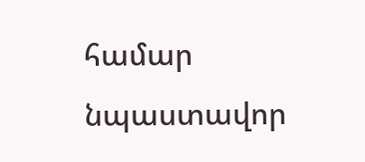համար նպաստավոր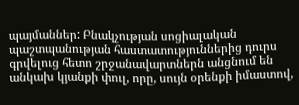պայմաններ: Բնակչության սոցիալական պաշտպանության հաստատություններից դուրս գրվելուց հետո շրջանավարտներն անցնում են անկախ կյանքի փուլ, որը, սույն օրենքի իմաստով,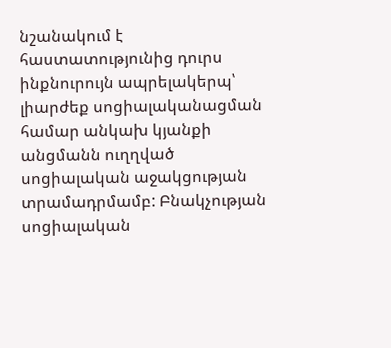նշանակում է հաստատությունից դուրս ինքնուրույն ապրելակերպ՝ լիարժեք սոցիալականացման համար անկախ կյանքի անցմանն ուղղված սոցիալական աջակցության տրամադրմամբ: Բնակչության սոցիալական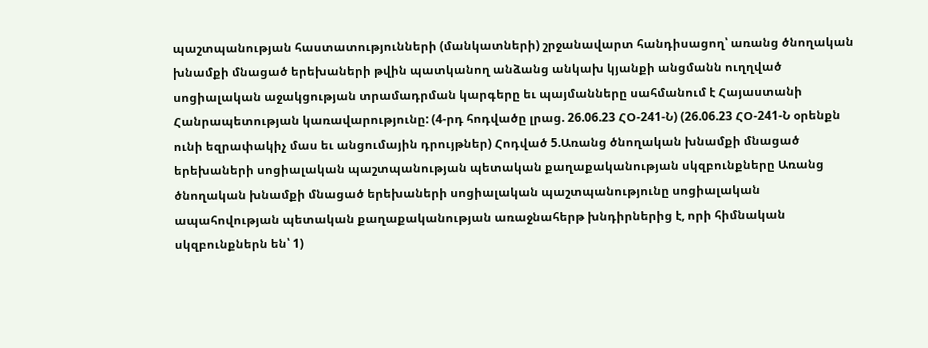պաշտպանության հաստատությունների (մանկատների) շրջանավարտ հանդիսացող՝ առանց ծնողական խնամքի մնացած երեխաների թվին պատկանող անձանց անկախ կյանքի անցմանն ուղղված սոցիալական աջակցության տրամադրման կարգերը եւ պայմանները սահմանում է Հայաստանի Հանրապետության կառավարությունը: (4-րդ հոդվածը լրաց. 26.06.23 ՀՕ-241-Ն) (26.06.23 ՀՕ-241-Ն օրենքն ունի եզրափակիչ մաս եւ անցումային դրույթներ) Հոդված 5.Առանց ծնողական խնամքի մնացած երեխաների սոցիալական պաշտպանության պետական քաղաքականության սկզբունքները Առանց ծնողական խնամքի մնացած երեխաների սոցիալական պաշտպանությունը սոցիալական ապահովության պետական քաղաքականության առաջնահերթ խնդիրներից է, որի հիմնական սկզբունքներն են՝ 1)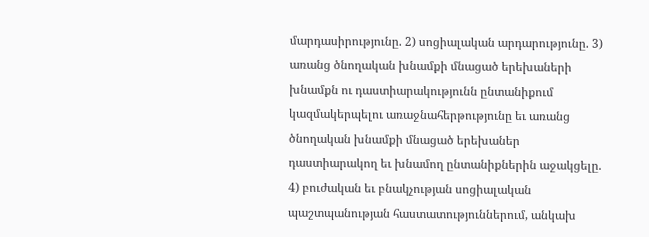մարդասիրությունը. 2) սոցիալական արդարությունը. 3) առանց ծնողական խնամքի մնացած երեխաների խնամքն ու դաստիարակությունն ընտանիքում կազմակերպելու առաջնահերթությունը եւ առանց ծնողական խնամքի մնացած երեխաներ դաստիարակող եւ խնամող ընտանիքներին աջակցելը. 4) բուժական եւ բնակչության սոցիալական պաշտպանության հաստատություններում, անկախ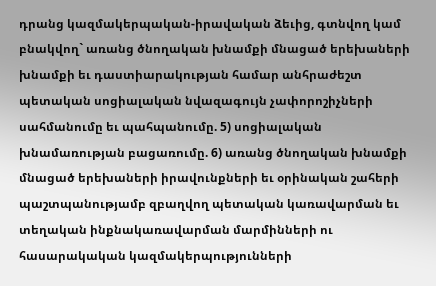դրանց կազմակերպական-իրավական ձեւից, գտնվող կամ բնակվող` առանց ծնողական խնամքի մնացած երեխաների խնամքի եւ դաստիարակության համար անհրաժեշտ պետական սոցիալական նվազագույն չափորոշիչների սահմանումը եւ պահպանումը. 5) սոցիալական խնամառության բացառումը. 6) առանց ծնողական խնամքի մնացած երեխաների իրավունքների եւ օրինական շահերի պաշտպանությամբ զբաղվող պետական կառավարման եւ տեղական ինքնակառավարման մարմինների ու հասարակական կազմակերպությունների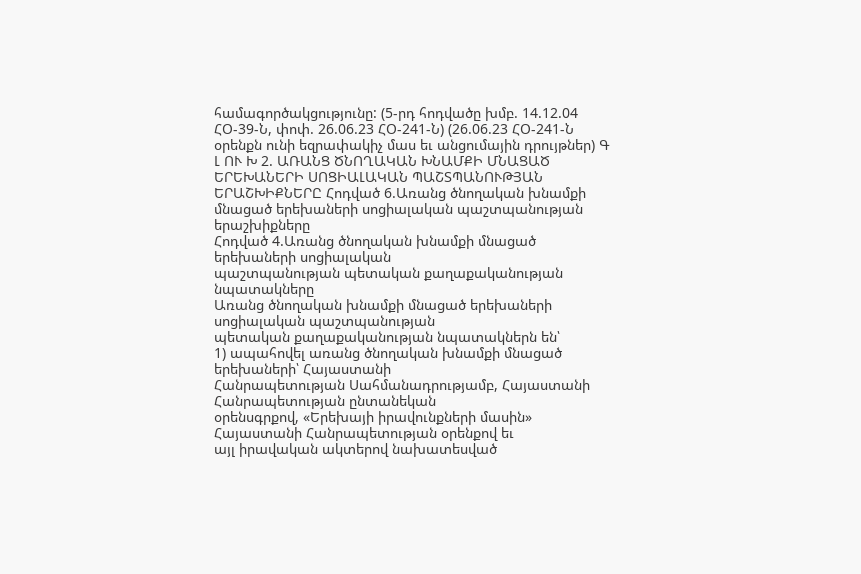համագործակցությունը: (5-րդ հոդվածը խմբ. 14.12.04 ՀՕ-39-Ն, փոփ. 26.06.23 ՀՕ-241-Ն) (26.06.23 ՀՕ-241-Ն օրենքն ունի եզրափակիչ մաս եւ անցումային դրույթներ) Գ Լ ՈՒ Խ 2. ԱՌԱՆՑ ԾՆՈՂԱԿԱՆ ԽՆԱՄՔԻ ՄՆԱՑԱԾ ԵՐԵԽԱՆԵՐԻ ՍՈՑԻԱԼԱԿԱՆ ՊԱՇՏՊԱՆՈՒԹՅԱՆ ԵՐԱՇԽԻՔՆԵՐԸ Հոդված 6.Առանց ծնողական խնամքի մնացած երեխաների սոցիալական պաշտպանության երաշխիքները
Հոդված 4.Առանց ծնողական խնամքի մնացած երեխաների սոցիալական
պաշտպանության պետական քաղաքականության նպատակները
Առանց ծնողական խնամքի մնացած երեխաների սոցիալական պաշտպանության
պետական քաղաքականության նպատակներն են՝
1) ապահովել առանց ծնողական խնամքի մնացած երեխաների՝ Հայաստանի
Հանրապետության Սահմանադրությամբ, Հայաստանի Հանրապետության ընտանեկան
օրենսգրքով, «Երեխայի իրավունքների մասին» Հայաստանի Հանրապետության օրենքով եւ
այլ իրավական ակտերով նախատեսված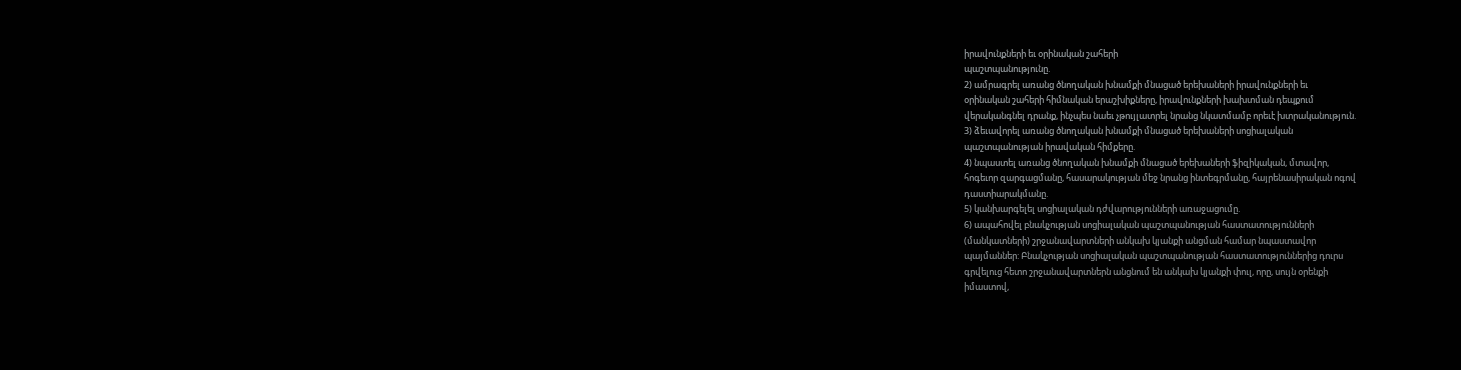իրավունքների եւ օրինական շահերի
պաշտպանությունը.
2) ամրագրել առանց ծնողական խնամքի մնացած երեխաների իրավունքների եւ
օրինական շահերի հիմնական երաշխիքները, իրավունքների խախտման դեպքում
վերականգնել դրանք, ինչպես նաեւ չթույլատրել նրանց նկատմամբ որեւէ խտրականություն.
3) ձեւավորել առանց ծնողական խնամքի մնացած երեխաների սոցիալական
պաշտպանության իրավական հիմքերը.
4) նպաստել առանց ծնողական խնամքի մնացած երեխաների ֆիզիկական, մտավոր,
հոգեւոր զարգացմանը, հասարակության մեջ նրանց ինտեգրմանը, հայրենասիրական ոգով
դաստիարակմանը.
5) կանխարգելել սոցիալական դժվարությունների առաջացումը.
6) ապահովել բնակչության սոցիալական պաշտպանության հաստատությունների
(մանկատների) շրջանավարտների անկախ կյանքի անցման համար նպաստավոր
պայմաններ: Բնակչության սոցիալական պաշտպանության հաստատություններից դուրս
գրվելուց հետո շրջանավարտներն անցնում են անկախ կյանքի փուլ, որը, սույն օրենքի
իմաստով,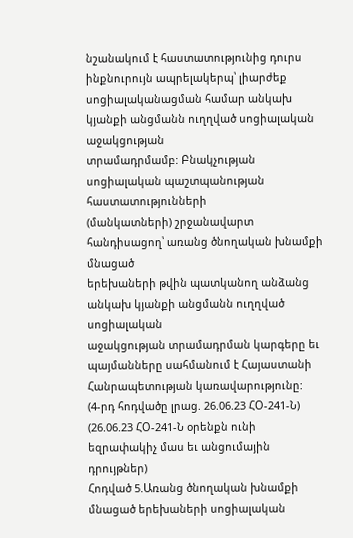նշանակում է հաստատությունից դուրս ինքնուրույն ապրելակերպ՝ լիարժեք
սոցիալականացման համար անկախ կյանքի անցմանն ուղղված սոցիալական աջակցության
տրամադրմամբ: Բնակչության սոցիալական պաշտպանության հաստատությունների
(մանկատների) շրջանավարտ հանդիսացող՝ առանց ծնողական խնամքի մնացած
երեխաների թվին պատկանող անձանց անկախ կյանքի անցմանն ուղղված սոցիալական
աջակցության տրամադրման կարգերը եւ պայմանները սահմանում է Հայաստանի
Հանրապետության կառավարությունը:
(4-րդ հոդվածը լրաց. 26.06.23 ՀՕ-241-Ն)
(26.06.23 ՀՕ-241-Ն օրենքն ունի եզրափակիչ մաս եւ անցումային դրույթներ)
Հոդված 5.Առանց ծնողական խնամքի մնացած երեխաների սոցիալական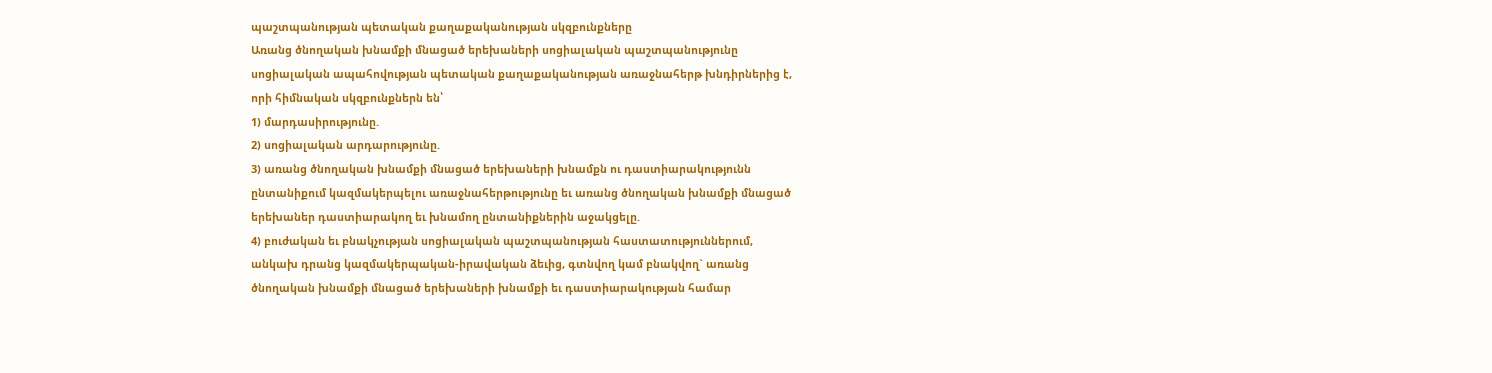պաշտպանության պետական քաղաքականության սկզբունքները
Առանց ծնողական խնամքի մնացած երեխաների սոցիալական պաշտպանությունը
սոցիալական ապահովության պետական քաղաքականության առաջնահերթ խնդիրներից է,
որի հիմնական սկզբունքներն են՝
1) մարդասիրությունը.
2) սոցիալական արդարությունը.
3) առանց ծնողական խնամքի մնացած երեխաների խնամքն ու դաստիարակությունն
ընտանիքում կազմակերպելու առաջնահերթությունը եւ առանց ծնողական խնամքի մնացած
երեխաներ դաստիարակող եւ խնամող ընտանիքներին աջակցելը.
4) բուժական եւ բնակչության սոցիալական պաշտպանության հաստատություններում,
անկախ դրանց կազմակերպական-իրավական ձեւից, գտնվող կամ բնակվող` առանց
ծնողական խնամքի մնացած երեխաների խնամքի եւ դաստիարակության համար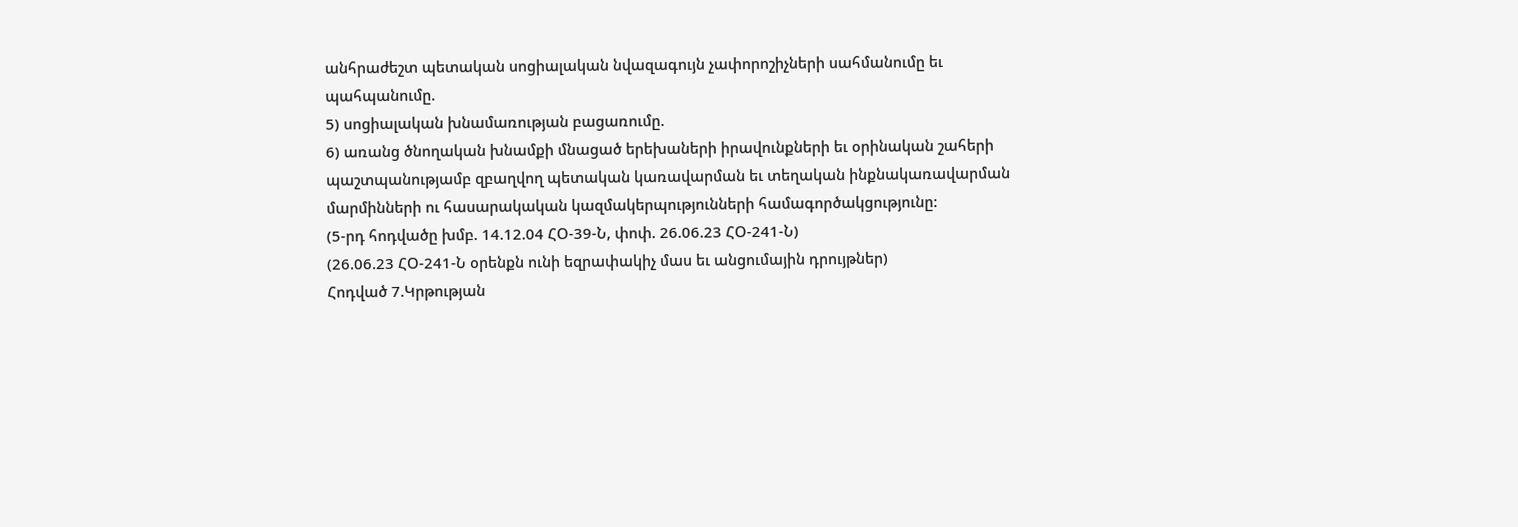անհրաժեշտ պետական սոցիալական նվազագույն չափորոշիչների սահմանումը եւ
պահպանումը.
5) սոցիալական խնամառության բացառումը.
6) առանց ծնողական խնամքի մնացած երեխաների իրավունքների եւ օրինական շահերի
պաշտպանությամբ զբաղվող պետական կառավարման եւ տեղական ինքնակառավարման
մարմինների ու հասարակական կազմակերպությունների համագործակցությունը:
(5-րդ հոդվածը խմբ. 14.12.04 ՀՕ-39-Ն, փոփ. 26.06.23 ՀՕ-241-Ն)
(26.06.23 ՀՕ-241-Ն օրենքն ունի եզրափակիչ մաս եւ անցումային դրույթներ)
Հոդված 7.Կրթության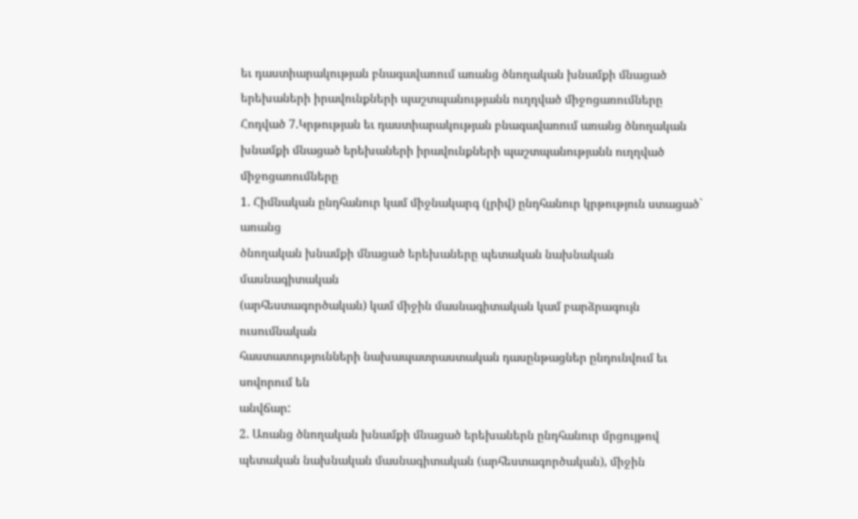եւ դաստիարակության բնագավառում առանց ծնողական խնամքի մնացած երեխաների իրավունքների պաշտպանությանն ուղղված միջոցառումները
Հոդված 7.Կրթության եւ դաստիարակության բնագավառում առանց ծնողական
խնամքի մնացած երեխաների իրավունքների պաշտպանությանն ուղղված
միջոցառումները
1. Հիմնական ընդհանուր կամ միջնակարգ (լրիվ) ընդհանուր կրթություն ստացած` առանց
ծնողական խնամքի մնացած երեխաները պետական նախնական մասնագիտական
(արհեստագործական) կամ միջին մասնագիտական կամ բարձրագույն ուսումնական
հաստատությունների նախապատրաստական դասընթացներ ընդունվում եւ սովորում են
անվճար:
2. Առանց ծնողական խնամքի մնացած երեխաներն ընդհանուր մրցույթով
պետական նախնական մասնագիտական (արհեստագործական), միջին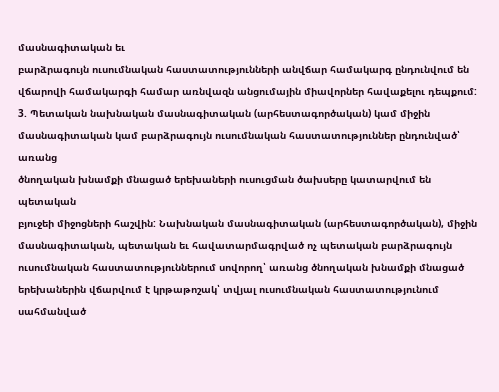մասնագիտական եւ
բարձրագույն ուսումնական հաստատությունների անվճար համակարգ ընդունվում են
վճարովի համակարգի համար առնվազն անցումային միավորներ հավաքելու դեպքում:
3. Պետական նախնական մասնագիտական (արհեստագործական) կամ միջին
մասնագիտական կամ բարձրագույն ուսումնական հաստատություններ ընդունված՝ առանց
ծնողական խնամքի մնացած երեխաների ուսուցման ծախսերը կատարվում են պետական
բյուջեի միջոցների հաշվին: Նախնական մասնագիտական (արհեստագործական), միջին
մասնագիտական, պետական եւ հավատարմագրված ոչ պետական բարձրագույն
ուսումնական հաստատություններում սովորող՝ առանց ծնողական խնամքի մնացած
երեխաներին վճարվում է կրթաթոշակ՝ տվյալ ուսումնական հաստատությունում սահմանված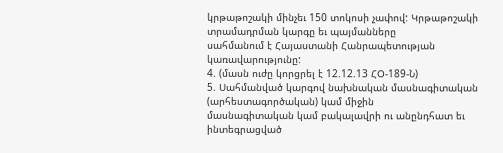կրթաթոշակի մինչեւ 150 տոկոսի չափով: Կրթաթոշակի տրամադրման կարգը եւ պայմանները
սահմանում է Հայաստանի Հանրապետության կառավարությունը:
4. (մասն ուժը կորցրել է 12.12.13 ՀՕ-189-Ն)
5. Սահմանված կարգով նախնական մասնագիտական (արհեստագործական) կամ միջին
մասնագիտական կամ բակալավրի ու անընդհատ եւ ինտեգրացված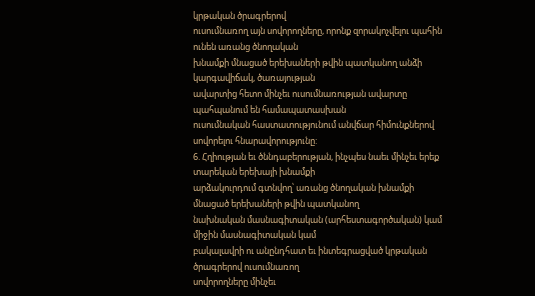կրթական ծրագրերով
ուսումնառող այն սովորողները, որոնք զորակոչվելու պահին ունեն առանց ծնողական
խնամքի մնացած երեխաների թվին պատկանող անձի կարգավիճակ, ծառայության
ավարտից հետո մինչեւ ուսումնառության ավարտը պահպանում են համապատասխան
ուսումնական հաստատությունում անվճար հիմունքներով սովորելու հնարավորությունը:
6. Հղիության եւ ծննդաբերության, ինչպես նաեւ մինչեւ երեք տարեկան երեխայի խնամքի
արձակուրդում գտնվող՝ առանց ծնողական խնամքի մնացած երեխաների թվին պատկանող
նախնական մասնագիտական (արհեստագործական) կամ միջին մասնագիտական կամ
բակալավրի ու անընդհատ եւ ինտեգրացված կրթական ծրագրերով ուսումնառող
սովորողները մինչեւ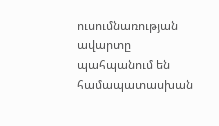ուսումնառության ավարտը պահպանում են համապատասխան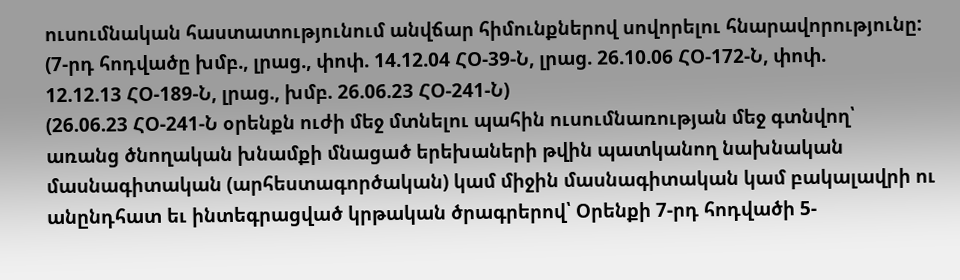ուսումնական հաստատությունում անվճար հիմունքներով սովորելու հնարավորությունը:
(7-րդ հոդվածը խմբ., լրաց., փոփ. 14.12.04 ՀՕ-39-Ն, լրաց. 26.10.06 ՀՕ-172-Ն, փոփ.
12.12.13 ՀՕ-189-Ն, լրաց., խմբ. 26.06.23 ՀՕ-241-Ն)
(26.06.23 ՀՕ-241-Ն օրենքն ուժի մեջ մտնելու պահին ուսումնառության մեջ գտնվող՝
առանց ծնողական խնամքի մնացած երեխաների թվին պատկանող նախնական
մասնագիտական (արհեստագործական) կամ միջին մասնագիտական կամ բակալավրի ու
անընդհատ եւ ինտեգրացված կրթական ծրագրերով՝ Օրենքի 7-րդ հոդվածի 5-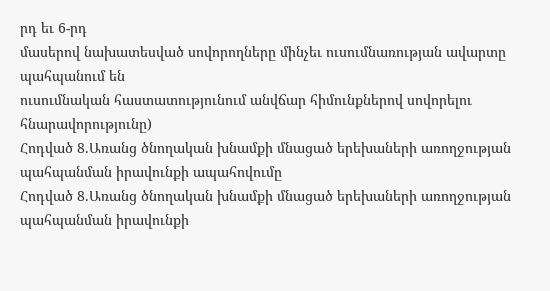րդ եւ 6-րդ
մասերով նախատեսված սովորողները մինչեւ ուսումնառության ավարտը պահպանում են
ուսումնական հաստատությունում անվճար հիմունքներով սովորելու հնարավորությունը)
Հոդված 8.Առանց ծնողական խնամքի մնացած երեխաների առողջության պահպանման իրավունքի ապահովումը
Հոդված 8.Առանց ծնողական խնամքի մնացած երեխաների առողջության
պահպանման իրավունքի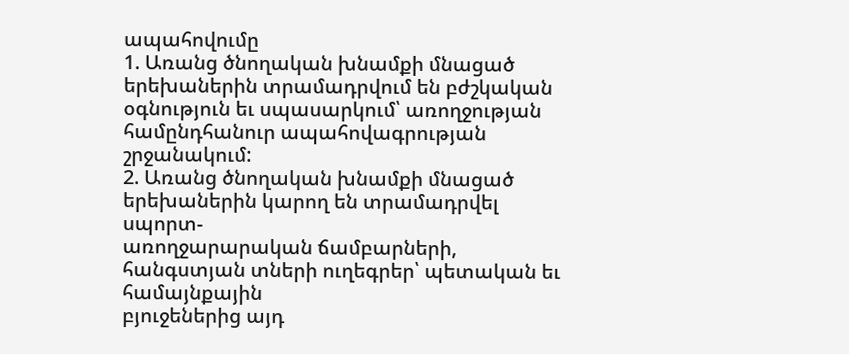ապահովումը
1. Առանց ծնողական խնամքի մնացած երեխաներին տրամադրվում են բժշկական
օգնություն եւ սպասարկում՝ առողջության համընդհանուր ապահովագրության շրջանակում:
2. Առանց ծնողական խնամքի մնացած երեխաներին կարող են տրամադրվել սպորտ-
առողջարարական ճամբարների, հանգստյան տների ուղեգրեր՝ պետական եւ համայնքային
բյուջեներից այդ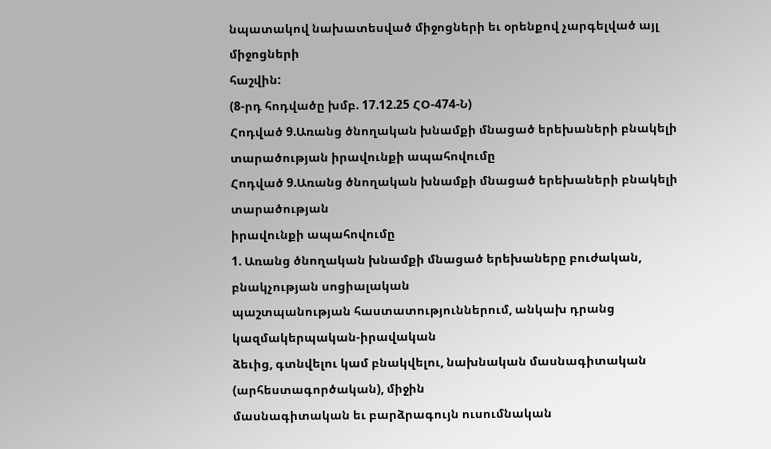նպատակով նախատեսված միջոցների եւ օրենքով չարգելված այլ միջոցների
հաշվին:
(8-րդ հոդվածը խմբ. 17.12.25 ՀՕ-474-Ն)
Հոդված 9.Առանց ծնողական խնամքի մնացած երեխաների բնակելի տարածության իրավունքի ապահովումը
Հոդված 9.Առանց ծնողական խնամքի մնացած երեխաների բնակելի տարածության
իրավունքի ապահովումը
1. Առանց ծնողական խնամքի մնացած երեխաները բուժական, բնակչության սոցիալական
պաշտպանության հաստատություններում, անկախ դրանց կազմակերպական-իրավական
ձեւից, գտնվելու կամ բնակվելու, նախնական մասնագիտական (արհեստագործական), միջին
մասնագիտական եւ բարձրագույն ուսումնական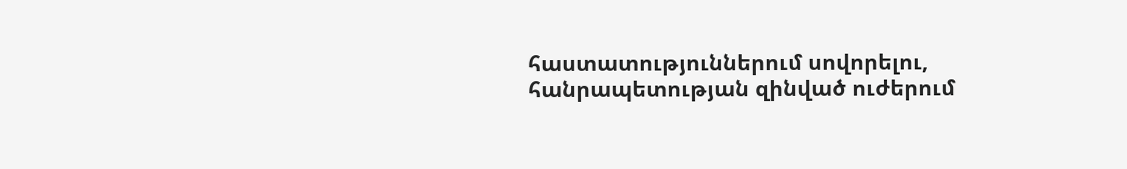հաստատություններում սովորելու,
հանրապետության զինված ուժերում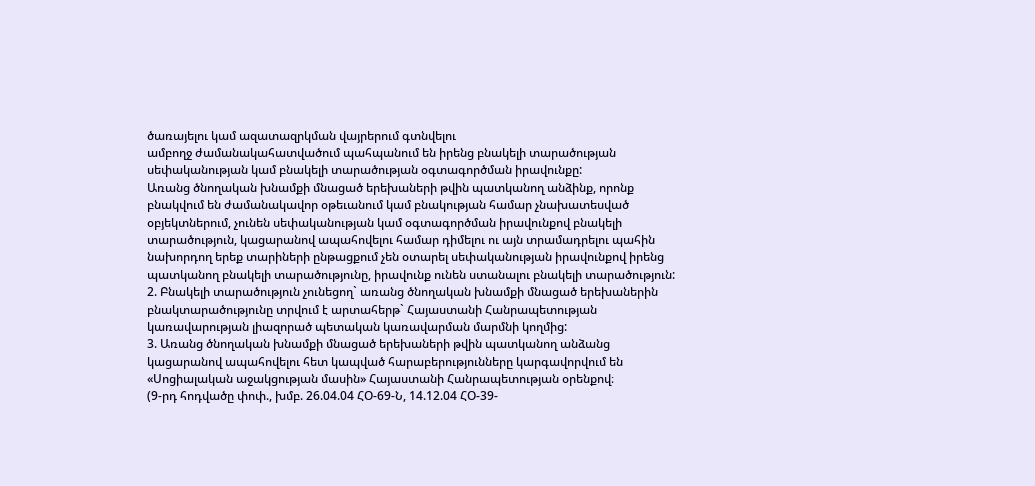ծառայելու կամ ազատազրկման վայրերում գտնվելու
ամբողջ ժամանակահատվածում պահպանում են իրենց բնակելի տարածության
սեփականության կամ բնակելի տարածության օգտագործման իրավունքը:
Առանց ծնողական խնամքի մնացած երեխաների թվին պատկանող անձինք, որոնք
բնակվում են ժամանակավոր օթեւանում կամ բնակության համար չնախատեսված
օբյեկտներում, չունեն սեփականության կամ օգտագործման իրավունքով բնակելի
տարածություն, կացարանով ապահովելու համար դիմելու ու այն տրամադրելու պահին
նախորդող երեք տարիների ընթացքում չեն օտարել սեփականության իրավունքով իրենց
պատկանող բնակելի տարածությունը, իրավունք ունեն ստանալու բնակելի տարածություն:
2. Բնակելի տարածություն չունեցող` առանց ծնողական խնամքի մնացած երեխաներին
բնակտարածությունը տրվում է արտահերթ` Հայաստանի Հանրապետության
կառավարության լիազորած պետական կառավարման մարմնի կողմից:
3. Առանց ծնողական խնամքի մնացած երեխաների թվին պատկանող անձանց
կացարանով ապահովելու հետ կապված հարաբերությունները կարգավորվում են
«Սոցիալական աջակցության մասին» Հայաստանի Հանրապետության օրենքով։
(9-րդ հոդվածը փոփ., խմբ. 26.04.04 ՀՕ-69-Ն, 14.12.04 ՀՕ-39-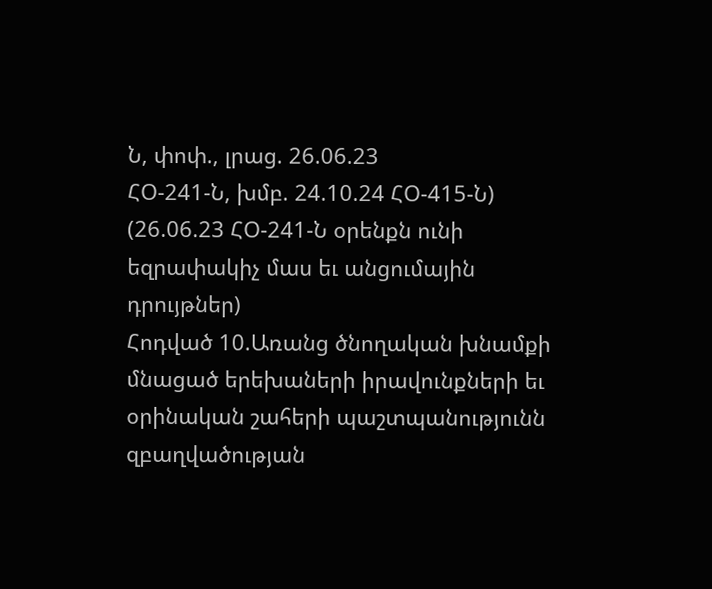Ն, փոփ., լրաց. 26.06.23
ՀՕ-241-Ն, խմբ. 24.10.24 ՀՕ-415-Ն)
(26.06.23 ՀՕ-241-Ն օրենքն ունի եզրափակիչ մաս եւ անցումային դրույթներ)
Հոդված 10.Առանց ծնողական խնամքի մնացած երեխաների իրավունքների եւ օրինական շահերի պաշտպանությունն զբաղվածության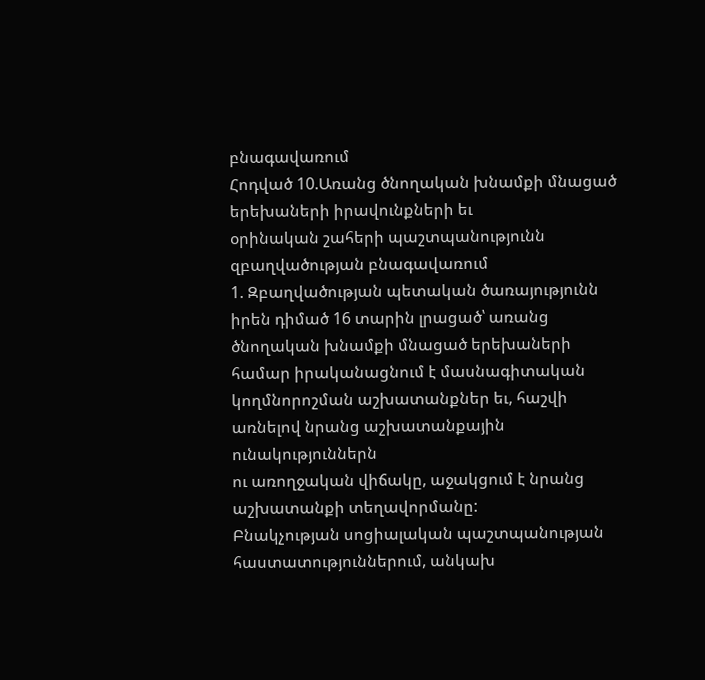բնագավառում
Հոդված 10.Առանց ծնողական խնամքի մնացած երեխաների իրավունքների եւ
օրինական շահերի պաշտպանությունն զբաղվածության բնագավառում
1. Զբաղվածության պետական ծառայությունն իրեն դիմած 16 տարին լրացած՝ առանց
ծնողական խնամքի մնացած երեխաների համար իրականացնում է մասնագիտական
կողմնորոշման աշխատանքներ եւ, հաշվի առնելով նրանց աշխատանքային ունակություններն
ու առողջական վիճակը, աջակցում է նրանց աշխատանքի տեղավորմանը:
Բնակչության սոցիալական պաշտպանության հաստատություններում, անկախ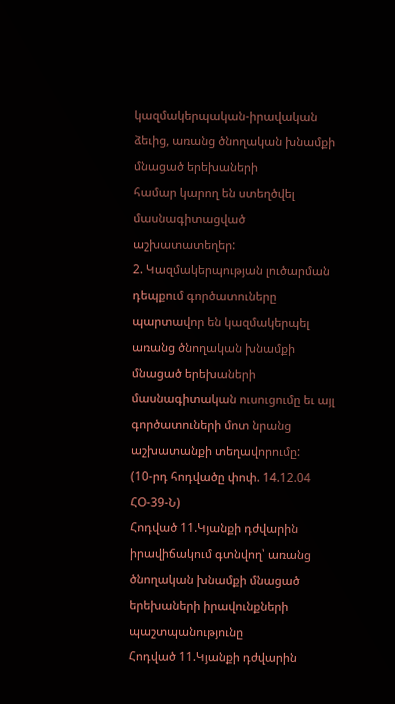կազմակերպական-իրավական ձեւից, առանց ծնողական խնամքի մնացած երեխաների
համար կարող են ստեղծվել մասնագիտացված աշխատատեղեր:
2. Կազմակերպության լուծարման դեպքում գործատուները պարտավոր են կազմակերպել
առանց ծնողական խնամքի մնացած երեխաների մասնագիտական ուսուցումը եւ այլ
գործատուների մոտ նրանց աշխատանքի տեղավորումը:
(10-րդ հոդվածը փոփ. 14.12.04 ՀՕ-39-Ն)
Հոդված 11.Կյանքի դժվարին իրավիճակում գտնվող՝ առանց ծնողական խնամքի մնացած երեխաների իրավունքների պաշտպանությունը
Հոդված 11.Կյանքի դժվարին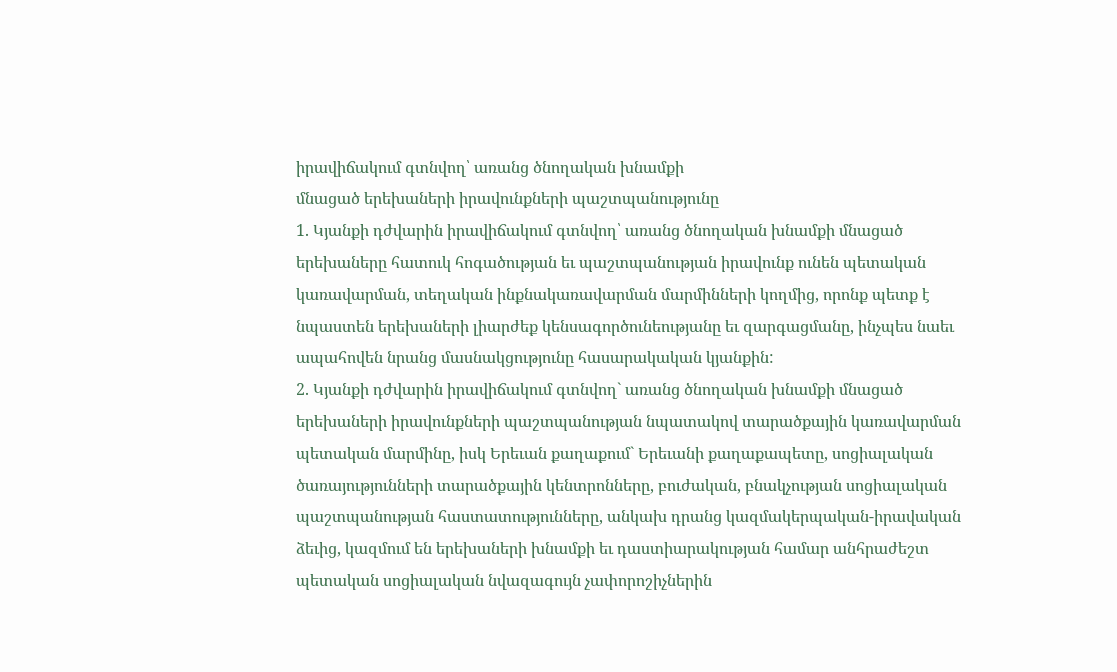իրավիճակում գտնվող՝ առանց ծնողական խնամքի
մնացած երեխաների իրավունքների պաշտպանությունը
1. Կյանքի դժվարին իրավիճակում գտնվող՝ առանց ծնողական խնամքի մնացած
երեխաները հատուկ հոգածության եւ պաշտպանության իրավունք ունեն պետական
կառավարման, տեղական ինքնակառավարման մարմինների կողմից, որոնք պետք է
նպաստեն երեխաների լիարժեք կենսագործունեությանը եւ զարգացմանը, ինչպես նաեւ
ապահովեն նրանց մասնակցությունը հասարակական կյանքին:
2. Կյանքի դժվարին իրավիճակում գտնվող` առանց ծնողական խնամքի մնացած
երեխաների իրավունքների պաշտպանության նպատակով տարածքային կառավարման
պետական մարմինը, իսկ Երեւան քաղաքում` Երեւանի քաղաքապետը, սոցիալական
ծառայությունների տարածքային կենտրոնները, բուժական, բնակչության սոցիալական
պաշտպանության հաստատությունները, անկախ դրանց կազմակերպական-իրավական
ձեւից, կազմում են երեխաների խնամքի եւ դաստիարակության համար անհրաժեշտ
պետական սոցիալական նվազագույն չափորոշիչներին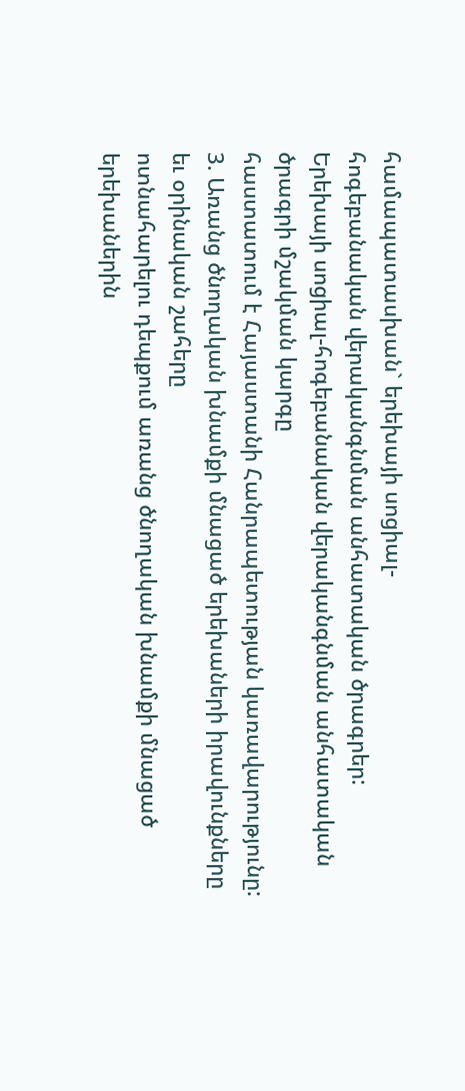համապատասխան` երեխայի սոցիալ-
հոգեբանական վերականգնման անհատական ծրագրեր:
Երեխայի սոցիալ-հոգեբանական վերականգնման անհատական ծրագրի մշակման կարգը
հաստատում է Հայաստանի Հանրապետության կառավարությունը:
3. Առանց ծնողական խնամքի մնացած երեխաների իրավունքները եւ օրինական շահերը
ոտնահարելու դեպքում առանց ծնողական խնամքի մնացած երեխաներին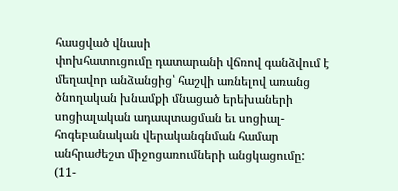հասցված վնասի
փոխհատուցումը դատարանի վճռով գանձվում է մեղավոր անձանցից՝ հաշվի առնելով առանց
ծնողական խնամքի մնացած երեխաների սոցիալական ադապտացման եւ սոցիալ-
հոգեբանական վերականգնման համար անհրաժեշտ միջոցառումների անցկացումը:
(11-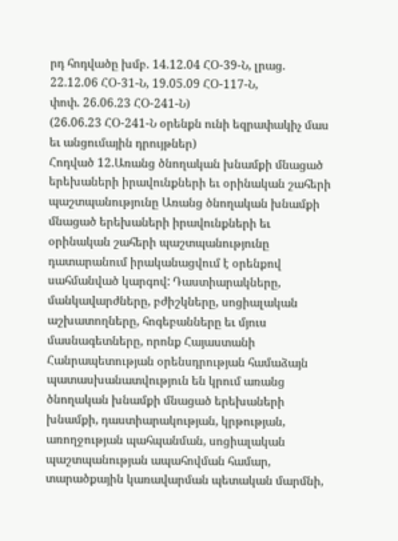րդ հոդվածը խմբ. 14.12.04 ՀՕ-39-Ն, լրաց. 22.12.06 ՀՕ-31-Ն, 19.05.09 ՀՕ-117-Ն,
փոփ. 26.06.23 ՀՕ-241-Ն)
(26.06.23 ՀՕ-241-Ն օրենքն ունի եզրափակիչ մաս եւ անցումային դրույթներ)
Հոդված 12.Առանց ծնողական խնամքի մնացած երեխաների իրավունքների եւ օրինական շահերի պաշտպանությունը Առանց ծնողական խնամքի մնացած երեխաների իրավունքների եւ օրինական շահերի պաշտպանությունը դատարանում իրականացվում է օրենքով սահմանված կարգով: Դաստիարակները, մանկավարժները, բժիշկները, սոցիալական աշխատողները, հոգեբանները եւ մյուս մասնագետները, որոնք Հայաստանի Հանրապետության օրենսդրության համաձայն պատասխանատվություն են կրում առանց ծնողական խնամքի մնացած երեխաների խնամքի, դաստիարակության, կրթության, առողջության պահպանման, սոցիալական պաշտպանության ապահովման համար, տարածքային կառավարման պետական մարմնի,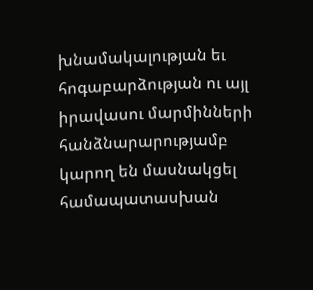խնամակալության եւ հոգաբարձության ու այլ իրավասու մարմինների հանձնարարությամբ կարող են մասնակցել համապատասխան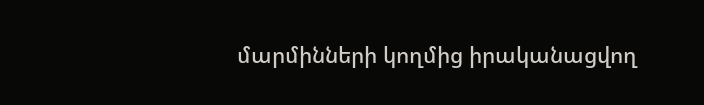մարմինների կողմից իրականացվող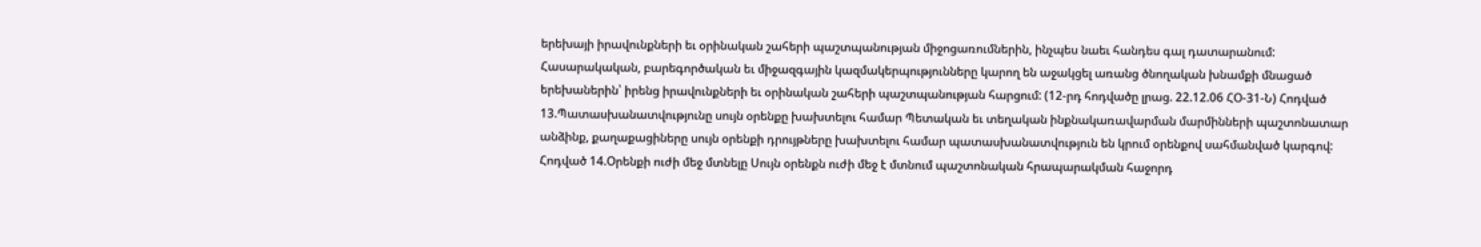երեխայի իրավունքների եւ օրինական շահերի պաշտպանության միջոցառումներին, ինչպես նաեւ հանդես գալ դատարանում: Հասարակական, բարեգործական եւ միջազգային կազմակերպությունները կարող են աջակցել առանց ծնողական խնամքի մնացած երեխաներին՝ իրենց իրավունքների եւ օրինական շահերի պաշտպանության հարցում: (12-րդ հոդվածը լրաց. 22.12.06 ՀՕ-31-Ն) Հոդված 13.Պատասխանատվությունը սույն օրենքը խախտելու համար Պետական եւ տեղական ինքնակառավարման մարմինների պաշտոնատար անձինք, քաղաքացիները սույն օրենքի դրույթները խախտելու համար պատասխանատվություն են կրում օրենքով սահմանված կարգով: Հոդված 14.Օրենքի ուժի մեջ մտնելը Սույն օրենքն ուժի մեջ է մտնում պաշտոնական հրապարակման հաջորդ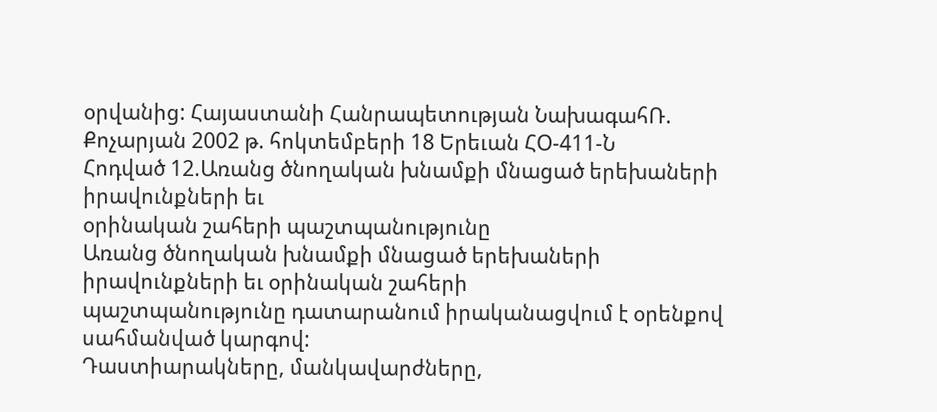օրվանից: Հայաստանի Հանրապետության ՆախագահՌ. Քոչարյան 2002 թ. հոկտեմբերի 18 Երեւան ՀՕ-411-Ն
Հոդված 12.Առանց ծնողական խնամքի մնացած երեխաների իրավունքների եւ
օրինական շահերի պաշտպանությունը
Առանց ծնողական խնամքի մնացած երեխաների իրավունքների եւ օրինական շահերի
պաշտպանությունը դատարանում իրականացվում է օրենքով սահմանված կարգով:
Դաստիարակները, մանկավարժները,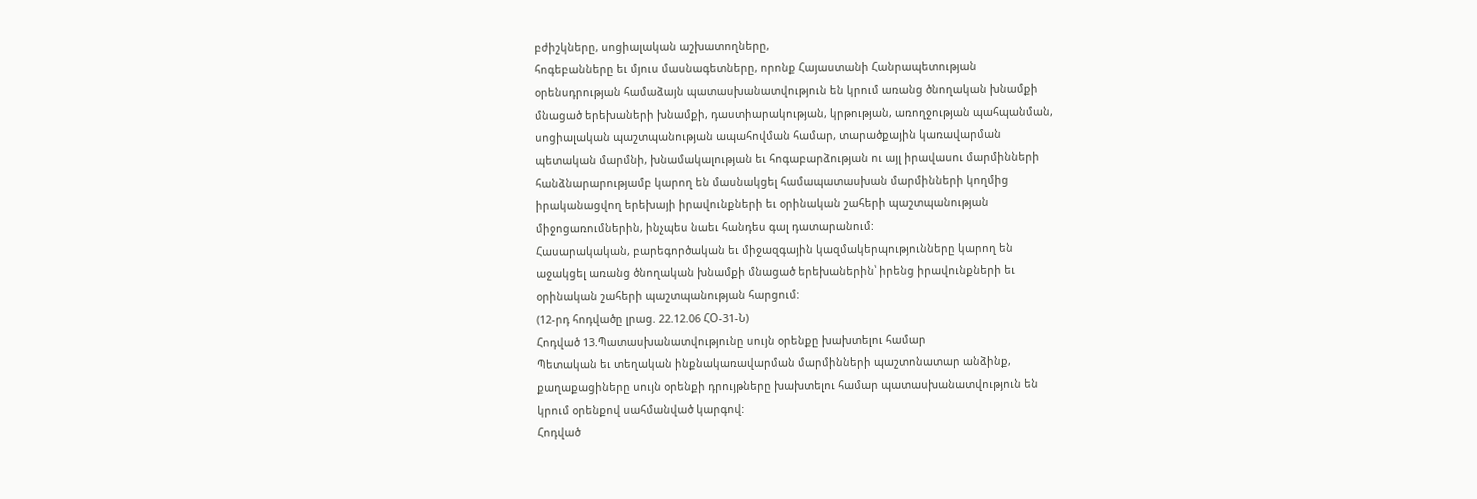բժիշկները, սոցիալական աշխատողները,
հոգեբանները եւ մյուս մասնագետները, որոնք Հայաստանի Հանրապետության
օրենսդրության համաձայն պատասխանատվություն են կրում առանց ծնողական խնամքի
մնացած երեխաների խնամքի, դաստիարակության, կրթության, առողջության պահպանման,
սոցիալական պաշտպանության ապահովման համար, տարածքային կառավարման
պետական մարմնի, խնամակալության եւ հոգաբարձության ու այլ իրավասու մարմինների
հանձնարարությամբ կարող են մասնակցել համապատասխան մարմինների կողմից
իրականացվող երեխայի իրավունքների եւ օրինական շահերի պաշտպանության
միջոցառումներին, ինչպես նաեւ հանդես գալ դատարանում:
Հասարակական, բարեգործական եւ միջազգային կազմակերպությունները կարող են
աջակցել առանց ծնողական խնամքի մնացած երեխաներին՝ իրենց իրավունքների եւ
օրինական շահերի պաշտպանության հարցում:
(12-րդ հոդվածը լրաց. 22.12.06 ՀՕ-31-Ն)
Հոդված 13.Պատասխանատվությունը սույն օրենքը խախտելու համար
Պետական եւ տեղական ինքնակառավարման մարմինների պաշտոնատար անձինք,
քաղաքացիները սույն օրենքի դրույթները խախտելու համար պատասխանատվություն են
կրում օրենքով սահմանված կարգով:
Հոդված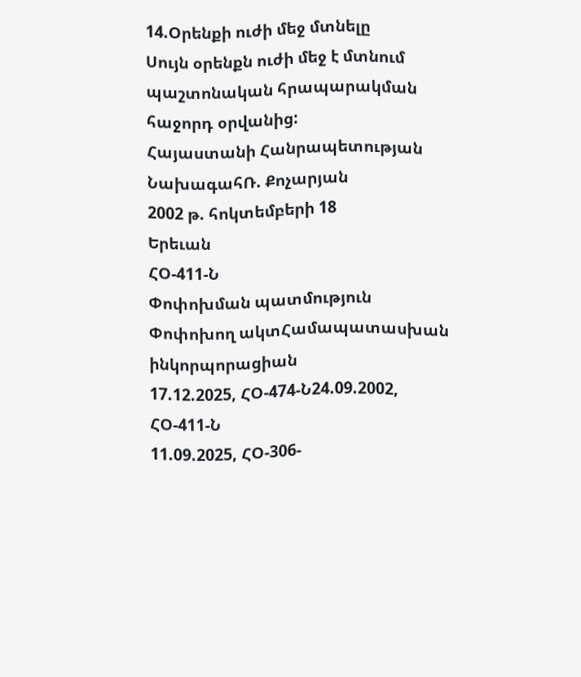14.Օրենքի ուժի մեջ մտնելը
Սույն օրենքն ուժի մեջ է մտնում պաշտոնական հրապարակման հաջորդ օրվանից:
Հայաստանի Հանրապետության
ՆախագահՌ. Քոչարյան
2002 թ. հոկտեմբերի 18
Երեւան
ՀՕ-411-Ն
Փոփոխման պատմություն
Փոփոխող ակտՀամապատասխան ինկորպորացիան
17.12.2025, ՀՕ-474-Ն24.09.2002, ՀՕ-411-Ն
11.09.2025, ՀՕ-306-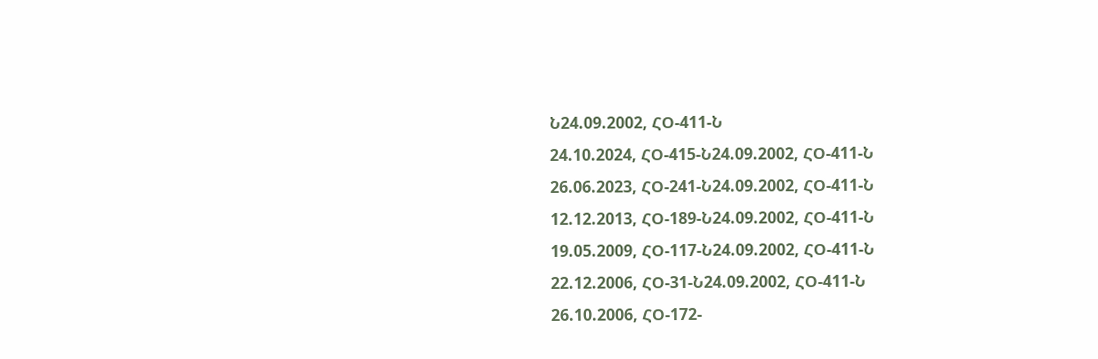Ն24.09.2002, ՀՕ-411-Ն
24.10.2024, ՀՕ-415-Ն24.09.2002, ՀՕ-411-Ն
26.06.2023, ՀՕ-241-Ն24.09.2002, ՀՕ-411-Ն
12.12.2013, ՀՕ-189-Ն24.09.2002, ՀՕ-411-Ն
19.05.2009, ՀՕ-117-Ն24.09.2002, ՀՕ-411-Ն
22.12.2006, ՀՕ-31-Ն24.09.2002, ՀՕ-411-Ն
26.10.2006, ՀՕ-172-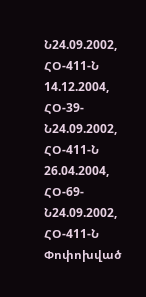Ն24.09.2002, ՀՕ-411-Ն
14.12.2004, ՀՕ-39-Ն24.09.2002, ՀՕ-411-Ն
26.04.2004, ՀՕ-69-Ն24.09.2002, ՀՕ-411-Ն
Փոփոխված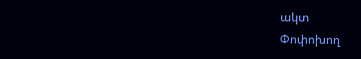ակտ
Փոփոխող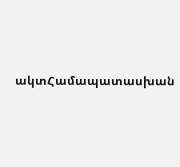ակտՀամապատասխան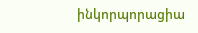ինկորպորացիա